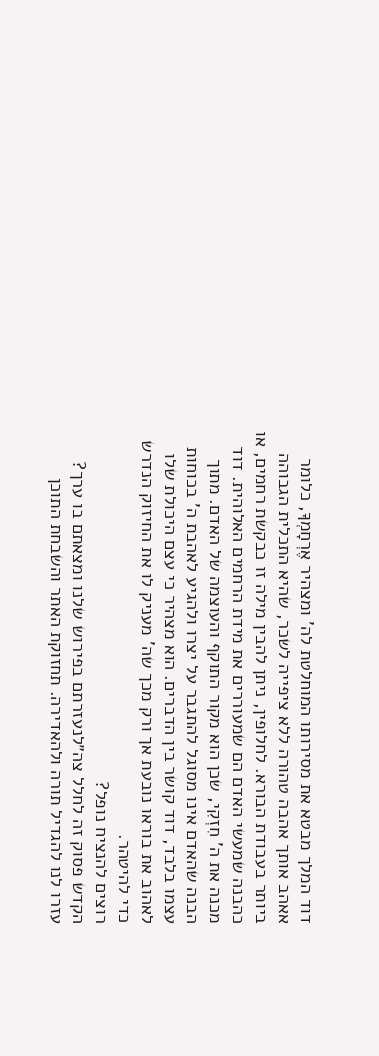דוד המלך מבטא את מסירותו המוחלטת לה' ומצהיר אֶרְחָמְךָ, כלומר אאהב אותך אהבה טהורה ללא ציפייה לשכר, שהיא התכלית הגבוהה ביותר בעבודת הבורא. לחלופין, ניתן להבין מילה זו כבקשת רחמים, או כהבנה שמעשי האדם הם שמעוררים את מידת הרחמים האלוהית. דוד מכנה את ה' חִזְקִי, שכן הוא מקור התוקף והעוצמה של האדם. מתוך הבנה שהאדם אינו מסוגל להתגבר על יצרו ולהגיע לאהבת ה' בכוחות עצמו בלבד, דוד קושר בין הדברים. הוא מצהיר כי עצם היכולת שלו לאהוב את בוראו נובעת אך ורק מכך שה' מעניק לו את החיזוק הנדרש כדי להיטהר.
רוצים להנציח נופל?
הקדש פסוק זה לחלל צה״לנעזרתם בפירוש שלנו ומצאתם בו ערך?
עזרו לנו להגדיל תורה ולהאדירה. תחזוקת האתר והשבחת התוכן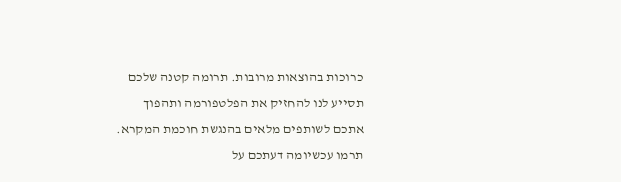כרוכות בהוצאות מרובות. תרומה קטנה שלכם תסייע לנו להחזיק את הפלטפורמה ותהפוך אתכם לשותפים מלאים בהנגשת חוכמת המקרא.
תרמו עכשיומה דעתכם על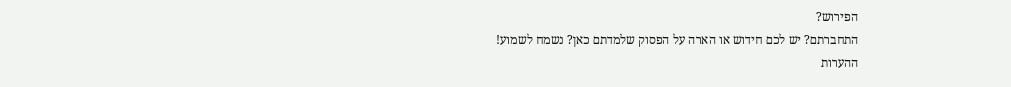הפירוש?
התחברתם? יש לכם חידוש או הארה על הפסוק שלמדתם כאן? נשמח לשמוע!
ההערות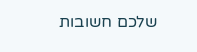שלכם חשובות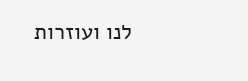לנו ועוזרות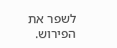לשפר את הפירוש.